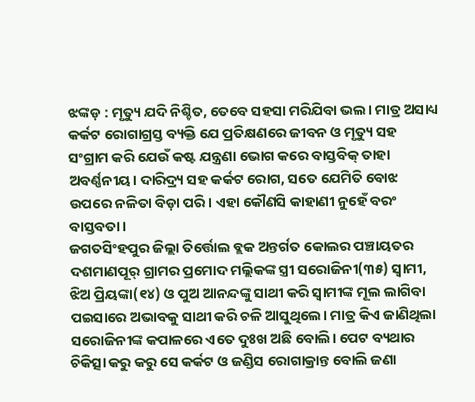ଝଙ୍କଡ଼ : ମୃତ୍ୟୁ ଯଦି ନିଶ୍ଚିତ, ତେବେ ସହସା ମରିଯିବା ଭଲ। ମାତ୍ର ଅସାଧ୍ୟ କର୍କଟ ରୋଗାଗ୍ରସ୍ତ ବ୍ୟକ୍ତି ଯେ ପ୍ରତିକ୍ଷଣରେ ଜୀବନ ଓ ମୃତ୍ୟୁ ସହ ସଂଗ୍ରାମ କରି ଯେଉଁ କଷ୍ଟ ଯନ୍ତ୍ରଣା ଭୋଗ କରେ ବାସ୍ତବିକ୍ ତାହା ଅବର୍ଣ୍ଣନୀୟ। ଦାରିଦ୍ର୍ୟ ସହ କର୍କଟ ରୋଗ, ସତେ ଯେମିତି ବୋଝ ଉପରେ ନଳିତା ବିଡ଼ା ପରି। ଏହା କୌଣସି କାହାଣୀ ନୁହେଁ ବରଂ ବାସ୍ତବତା।
ଜଗତସିଂହପୁର ଜିଲ୍ଲା ତିର୍ତ୍ତୋଲ ବ୍ଲକ ଅନ୍ତର୍ଗତ କୋଲର ପଞ୍ଚାୟତର ଦଶମାଣପୂର୍ ଗ୍ରାମର ପ୍ରମୋଦ ମଲ୍ଲିକଙ୍କ ସ୍ତ୍ରୀ ସରୋଜିନୀ(୩୫) ସ୍ୱାମୀ, ଝିଅ ପ୍ରିୟଙ୍କା(୧୪) ଓ ପୁଅ ଆନନ୍ଦଙ୍କୁ ସାଥୀ କରି ସ୍ୱାମୀଙ୍କ ମୂଲ ଲାଗିବା ପଇସାରେ ଅଭାବକୁ ସାଥୀ କରି ଚଳି ଆସୁଥିଲେ। ମାତ୍ର କିଏ ଜାଣିଥିଲା ସରୋଜିନୀଙ୍କ କପାଳରେ ଏତେ ଦୁଃଖ ଅଛି ବୋଲି। ପେଟ ବ୍ୟଥାର ଚିକିତ୍ସା କରୁ କରୁ ସେ କର୍କଟ ଓ ଜଣ୍ଡିସ ରୋଗାକ୍ରାନ୍ତ ବୋଲି ଜଣା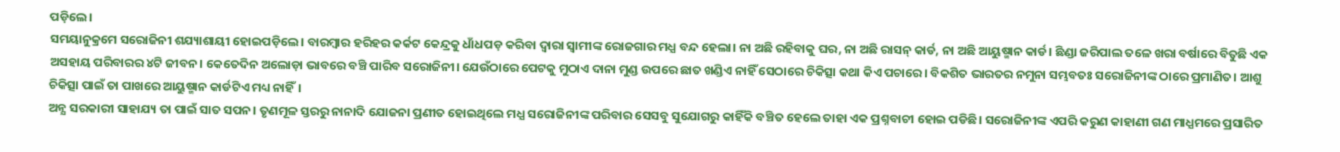ପଡ଼ିଲେ।
ସମୟାନୁକ୍ରମେ ସରୋଜିନୀ ଶଯ୍ୟାଶାୟୀ ହୋଇପଡ଼ିଲେ। ବାରମ୍ବାର ହରିହର କର୍କଟ କେନ୍ଦ୍ରକୁ ଧାଁଧପଡ଼ କରିବା ଦ୍ୱାରା ସ୍ୱାମୀଙ୍କ ରୋଜଗାର ମଧ୍ଯ ବନ୍ଦ ହେଲା। ନା ଅଛି ରହିବାକୁ ଘର, ନା ଅଛି ରାସନ୍ କାର୍ଡ, ନା ଅଛି ଆୟୁଷ୍ମାନ କାର୍ଡ। ଛିଣ୍ଡା ଜରିପାଲ ତଳେ ଖରା ବର୍ଷାରେ ବିତୁଛି ଏକ ଅସହାୟ ପରିବାରର ୪ଟି ଜୀବନ। କେତେଦିନ ଅଲୋଡ଼ା ଭାବରେ ବଞ୍ଚି ପାରିବ ସରୋଜିନୀ। ଯେଉଁଠାରେ ପେଟକୁ ମୁଠାଏ ଦାନା ମୁଣ୍ଡ ଉପରେ ଛାତ ଖଣ୍ଡିଏ ନାହିଁ ସେଠାରେ ଚିକିତ୍ସା କଥା କିଏ ପଚାରେ। ବିକଶିତ ଭାରତର ନମୁନା ସମ୍ଭବତଃ ସରୋଜିନୀଙ୍କ ଠାରେ ପ୍ରମାଣିତ। ଆଶୁ ଚିକିତ୍ସା ପାଇଁ ତା ପାଖରେ ଆୟୁଷ୍ମାନ କାର୍ଡଟିଏ ମଧ୍ୟ ନାହିଁ।
ଅନ୍ଯ ସରକାରୀ ସାହାଯ୍ୟ ତା ପାଇଁ ସାତ ସପନ। ତୃଣମୂଳ ସ୍ତରରୁ ନାନାଦି ଯୋଜନା ପ୍ରଣୀତ ହୋଇଥିଲେ ମଧ୍ଯ ସରୋଜିନୀଙ୍କ ପରିବାର ସେସବୁ ସୁଯୋଗରୁ କାହିଁକି ବଞ୍ଚିତ ହେଲେ ତାହା ଏକ ପ୍ରଶ୍ନବାଚୀ ହୋଇ ପଡିଛି। ସରୋଜିନୀଙ୍କ ଏପରି କରୁଣ କାହାଣୀ ଗଣ ମାଧ୍ଯମରେ ପ୍ରସାରିତ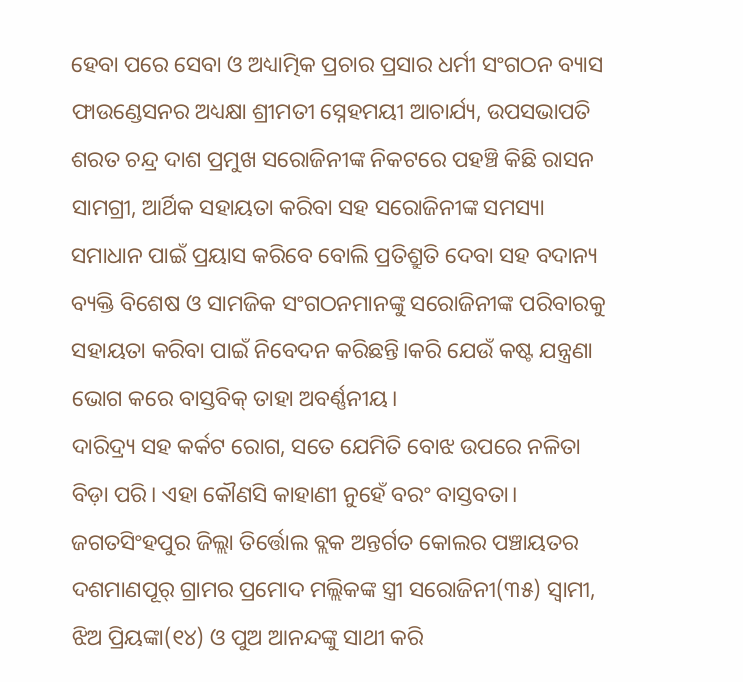ହେବା ପରେ ସେବା ଓ ଅଧ୍ୟାତ୍ମିକ ପ୍ରଚାର ପ୍ରସାର ଧର୍ମୀ ସଂଗଠନ ବ୍ୟାସ ଫାଉଣ୍ଡେସନର ଅଧ୍ୟକ୍ଷା ଶ୍ରୀମତୀ ସ୍ନେହମୟୀ ଆଚାର୍ଯ୍ୟ, ଉପସଭାପତି ଶରତ ଚନ୍ଦ୍ର ଦାଶ ପ୍ରମୁଖ ସରୋଜିନୀଙ୍କ ନିକଟରେ ପହଞ୍ଚି କିଛି ରାସନ ସାମଗ୍ରୀ, ଆର୍ଥିକ ସହାୟତା କରିବା ସହ ସରୋଜିନୀଙ୍କ ସମସ୍ୟା ସମାଧାନ ପାଇଁ ପ୍ରୟାସ କରିବେ ବୋଲି ପ୍ରତିଶ୍ରୁତି ଦେବା ସହ ବଦାନ୍ୟ ବ୍ୟକ୍ତି ବିଶେଷ ଓ ସାମଜିକ ସଂଗଠନମାନଙ୍କୁ ସରୋଜିନୀଙ୍କ ପରିବାରକୁ ସହାୟତା କରିବା ପାଇଁ ନିବେଦନ କରିଛନ୍ତି।କରି ଯେଉଁ କଷ୍ଟ ଯନ୍ତ୍ରଣା ଭୋଗ କରେ ବାସ୍ତବିକ୍ ତାହା ଅବର୍ଣ୍ଣନୀୟ।
ଦାରିଦ୍ର୍ୟ ସହ କର୍କଟ ରୋଗ, ସତେ ଯେମିତି ବୋଝ ଉପରେ ନଳିତା ବିଡ଼ା ପରି। ଏହା କୌଣସି କାହାଣୀ ନୁହେଁ ବରଂ ବାସ୍ତବତା। ଜଗତସିଂହପୁର ଜିଲ୍ଲା ତିର୍ତ୍ତୋଲ ବ୍ଲକ ଅନ୍ତର୍ଗତ କୋଲର ପଞ୍ଚାୟତର ଦଶମାଣପୂର୍ ଗ୍ରାମର ପ୍ରମୋଦ ମଲ୍ଲିକଙ୍କ ସ୍ତ୍ରୀ ସରୋଜିନୀ(୩୫) ସ୍ୱାମୀ, ଝିଅ ପ୍ରିୟଙ୍କା(୧୪) ଓ ପୁଅ ଆନନ୍ଦଙ୍କୁ ସାଥୀ କରି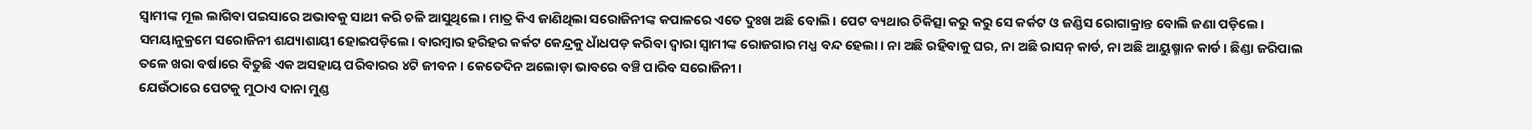ସ୍ୱାମୀଙ୍କ ମୂଲ ଲାଗିବା ପଇସାରେ ଅଭାବକୁ ସାଥୀ କରି ଚଳି ଆସୁଥିଲେ। ମାତ୍ର କିଏ ଜାଣିଥିଲା ସରୋଜିନୀଙ୍କ କପାଳରେ ଏତେ ଦୁଃଖ ଅଛି ବୋଲି। ପେଟ ବ୍ୟଥାର ଚିକିତ୍ସା କରୁ କରୁ ସେ କର୍କଟ ଓ ଜଣ୍ଡିସ ରୋଗାକ୍ରାନ୍ତ ବୋଲି ଜଣା ପଡ଼ିଲେ। ସମୟାନୁକ୍ରମେ ସରୋଜିନୀ ଶଯ୍ୟାଶାୟୀ ହୋଇପଡ଼ିଲେ। ବାରମ୍ବାର ହରିହର କର୍କଟ କେନ୍ଦ୍ରକୁ ଧାଁଧପଡ଼ କରିବା ଦ୍ୱାରା ସ୍ୱାମୀଙ୍କ ରୋଜଗାର ମଧ୍ଯ ବନ୍ଦ ହେଲା। ନା ଅଛି ରହିବାକୁ ଘର, ନା ଅଛି ରାସନ୍ କାର୍ଡ, ନା ଅଛି ଆୟୁଷ୍ମାନ କାର୍ଡ। ଛିଣ୍ଡା ଜରିପାଲ ତଳେ ଖରା ବର୍ଷାରେ ବିତୁଛି ଏକ ଅସହାୟ ପରିବାରର ୪ଟି ଜୀବନ। କେତେଦିନ ଅଲୋଡ଼ା ଭାବରେ ବଞ୍ଚି ପାରିବ ସରୋଜିନୀ।
ଯେଉଁଠାରେ ପେଟକୁ ମୁଠାଏ ଦାନା ମୁଣ୍ଡ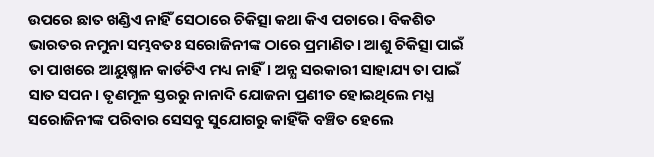ଉପରେ ଛାତ ଖଣ୍ଡିଏ ନାହିଁ ସେଠାରେ ଚିକିତ୍ସା କଥା କିଏ ପଚାରେ। ବିକଶିତ ଭାରତର ନମୁନା ସମ୍ଭବତଃ ସରୋଜିନୀଙ୍କ ଠାରେ ପ୍ରମାଣିତ। ଆଶୁ ଚିକିତ୍ସା ପାଇଁ ତା ପାଖରେ ଆୟୁଷ୍ମାନ କାର୍ଡଟିଏ ମଧ୍ୟ ନାହିଁ। ଅନ୍ଯ ସରକାରୀ ସାହାଯ୍ୟ ତା ପାଇଁ ସାତ ସପନ। ତୃଣମୂଳ ସ୍ତରରୁ ନାନାଦି ଯୋଜନା ପ୍ରଣୀତ ହୋଇଥିଲେ ମଧ୍ଯ ସରୋଜିନୀଙ୍କ ପରିବାର ସେସବୁ ସୁଯୋଗରୁ କାହିଁକି ବଞ୍ଚିତ ହେଲେ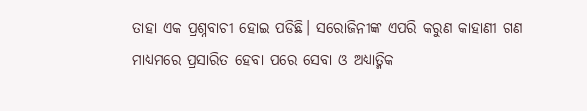ତାହା ଏକ ପ୍ରଶ୍ନବାଚୀ ହୋଇ ପଡିଛି। ସରୋଜିନୀଙ୍କ ଏପରି କରୁଣ କାହାଣୀ ଗଣ ମାଧ୍ଯମରେ ପ୍ରସାରିତ ହେବା ପରେ ସେବା ଓ ଅଧ୍ୟାତ୍ମିକ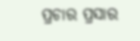ପ୍ରଚାର ପ୍ରସାର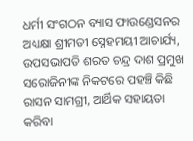ଧର୍ମୀ ସଂଗଠନ ବ୍ୟାସ ଫାଉଣ୍ଡେସନର ଅଧ୍ୟକ୍ଷା ଶ୍ରୀମତୀ ସ୍ନେହମୟୀ ଆଚାର୍ଯ୍ୟ, ଉପସଭାପତି ଶରତ ଚନ୍ଦ୍ର ଦାଶ ପ୍ରମୁଖ ସରୋଜିନୀଙ୍କ ନିକଟରେ ପହଞ୍ଚି କିଛି ରାସନ ସାମଗ୍ରୀ, ଆର୍ଥିକ ସହାୟତା କରିବା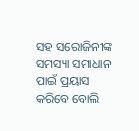ସହ ସରୋଜିନୀଙ୍କ ସମସ୍ୟା ସମାଧାନ ପାଇଁ ପ୍ରୟାସ କରିବେ ବୋଲି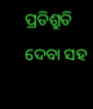ପ୍ରତିଶ୍ରୁତି ଦେବା ସହ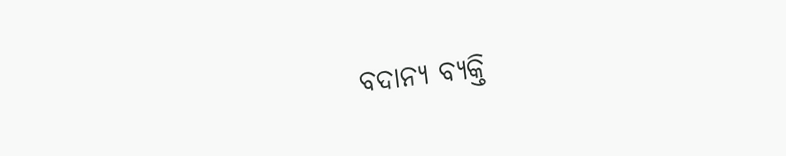ବଦାନ୍ୟ ବ୍ୟକ୍ତି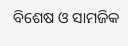ବିଶେଷ ଓ ସାମଜିକ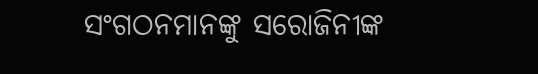ସଂଗଠନମାନଙ୍କୁ ସରୋଜିନୀଙ୍କ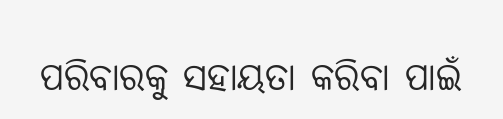ପରିବାରକୁ ସହାୟତା କରିବା ପାଇଁ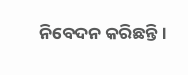ନିବେଦନ କରିଛନ୍ତି।